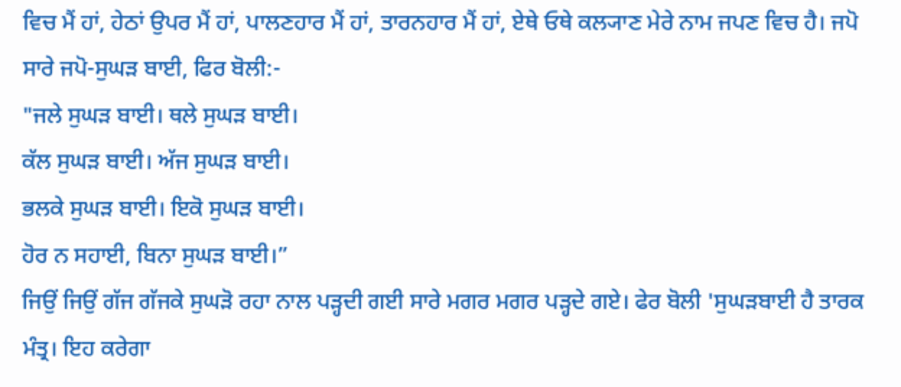ਵਿਚ ਮੈਂ ਹਾਂ, ਹੇਠਾਂ ਉਪਰ ਮੈਂ ਹਾਂ, ਪਾਲਣਹਾਰ ਮੈਂ ਹਾਂ, ਤਾਰਨਹਾਰ ਮੈਂ ਹਾਂ, ਏਥੇ ਓਥੇ ਕਲ੍ਯਾਣ ਮੇਰੇ ਨਾਮ ਜਪਣ ਵਿਚ ਹੈ। ਜਪੋ ਸਾਰੇ ਜਪੋ-ਸੁਘੜ ਬਾਈ, ਫਿਰ ਬੋਲੀ:-
"ਜਲੇ ਸੁਘੜ ਬਾਈ। ਥਲੇ ਸੁਘੜ ਬਾਈ।
ਕੱਲ ਸੁਘੜ ਬਾਈ। ਅੱਜ ਸੁਘੜ ਬਾਈ।
ਭਲਕੇ ਸੁਘੜ ਬਾਈ। ਇਕੋ ਸੁਘੜ ਬਾਈ।
ਹੋਰ ਨ ਸਹਾਈ, ਬਿਨਾ ਸੁਘੜ ਬਾਈ।”
ਜਿਉਂ ਜਿਉਂ ਗੱਜ ਗੱਜਕੇ ਸੁਘੜੋ ਰਹਾ ਨਾਲ ਪੜ੍ਹਦੀ ਗਈ ਸਾਰੇ ਮਗਰ ਮਗਰ ਪੜ੍ਹਦੇ ਗਏ। ਫੇਰ ਬੋਲੀ 'ਸੁਘੜਬਾਈ ਹੈ ਤਾਰਕ ਮੰਤ੍ਰ। ਇਹ ਕਰੇਗਾ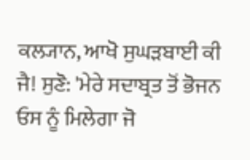ਕਲ੍ਯਾਨ, ਆਖੋ ਸੁਘੜਬਾਈ ਕੀ ਜੈ! ਸੁਣੋ: 'ਮੇਰੇ ਸਦਾਬ੍ਰਤ ਤੋਂ ਭੋਜਨ ਓਸ ਨੂੰ ਮਿਲੇਗਾ ਜੋ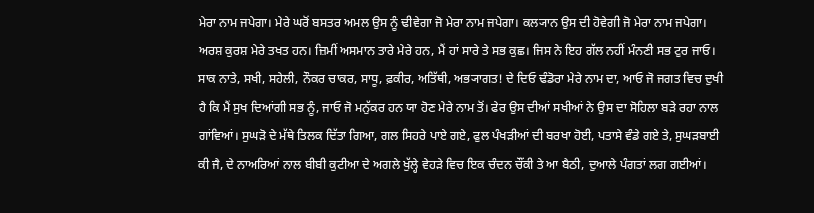ਮੇਰਾ ਨਾਮ ਜਪੇਗਾ। ਮੇਰੇ ਘਰੋਂ ਬਸਤਰ ਅਮਲ ਉਸ ਨੂੰ ਢੀਵੇਗਾ ਜੋ ਮੇਰਾ ਨਾਮ ਜਪੇਗਾ। ਕਲ੍ਯਾਨ ਉਸ ਦੀ ਹੋਵੇਗੀ ਜੋ ਮੇਰਾ ਨਾਮ ਜਪੇਗਾ। ਅਰਸ਼ ਕੁਰਸ਼ ਮੇਰੇ ਤਖਤ ਹਨ। ਜ਼ਿਮੀਂ ਅਸਮਾਨ ਤਾਰੇ ਮੇਰੇ ਹਨ, ਮੈਂ ਹਾਂ ਸਾਰੇ ਤੇ ਸਭ ਕੁਛ। ਜਿਸ ਨੇ ਇਹ ਗੱਲ ਨਹੀਂ ਮੰਨਣੀ ਸਭ ਟੁਰ ਜਾਓ। ਸਾਕ ਨਾਤੇ, ਸਖੀ, ਸਹੇਲੀ, ਨੌਕਰ ਚਾਕਰ, ਸਾਧੂ, ਫ਼ਕੀਰ, ਅਤਿੱਥੀ, ਅਭ੍ਯਾਗਤ! ਦੇ ਦਿਓ ਢੰਡੋਰਾ ਮੇਰੇ ਨਾਮ ਦਾ, ਆਓ ਜੋ ਜਗਤ ਵਿਚ ਦੁਖੀ ਹੈ ਕਿ ਮੈਂ ਸੁਖ ਦਿਆਂਗੀ ਸਭ ਨੂੰ, ਜਾਓ ਜੋ ਮਨੁੱਕਰ ਹਨ ਯਾ ਹੋਣ ਮੇਰੇ ਨਾਮ ਤੋਂ। ਫੇਰ ਉਸ ਦੀਆਂ ਸਖੀਆਂ ਨੇ ਉਸ ਦਾ ਸੋਹਿਲਾ ਬੜੇ ਰਹਾ ਨਾਲ ਗਾਂਵਿਆਂ। ਸੁਘੜੋ ਦੇ ਮੱਥੇ ਤਿਲਕ ਦਿੱਤਾ ਗਿਆ, ਗਲ ਸਿਹਰੇ ਪਾਏ ਗਏ, ਫੁਲ ਪੰਖੜੀਆਂ ਦੀ ਬਰਖਾ ਹੋਈ, ਪਤਾਸੇ ਵੰਡੇ ਗਏ ਤੇ, ਸੁਘੜਬਾਈ ਕੀ ਜੈ, ਦੇ ਨਾਅਰਿਆਂ ਨਾਲ ਬੀਬੀ ਕੁਟੀਆ ਦੇ ਅਗਲੇ ਖੁੱਲ੍ਹੇ ਵੇਹੜੇ ਵਿਚ ਇਕ ਚੰਦਨ ਚੌਂਕੀ ਤੇ ਆ ਬੈਠੀ, ਦੁਆਲੇ ਪੰਗਤਾਂ ਲਗ ਗਈਆਂ।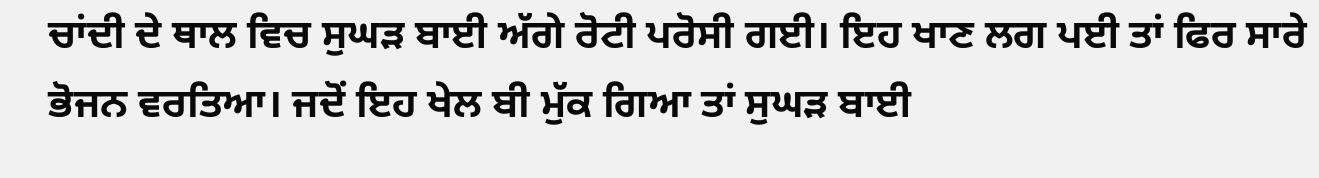ਚਾਂਦੀ ਦੇ ਥਾਲ ਵਿਚ ਸੁਘੜ ਬਾਈ ਅੱਗੇ ਰੋਟੀ ਪਰੋਸੀ ਗਈ। ਇਹ ਖਾਣ ਲਗ ਪਈ ਤਾਂ ਫਿਰ ਸਾਰੇ ਭੋਜਨ ਵਰਤਿਆ। ਜਦੋਂ ਇਹ ਖੇਲ ਬੀ ਮੁੱਕ ਗਿਆ ਤਾਂ ਸੁਘੜ ਬਾਈ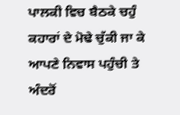ਪਾਲਕੀ ਵਿਚ ਬੈਠਕੇ ਚਹੁੰ ਕਹਾਰਾਂ ਦੇ ਮੋਢੇ ਚੁੱਕੀ ਜਾ ਕੇ ਆਪਣੇ ਨਿਵਾਸ ਪਹੁੰਚੀ ਤੇ ਅੰਦਰੋਂ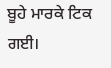ਬੂਹੇ ਮਾਰਕੇ ਟਿਕ ਗਈ।